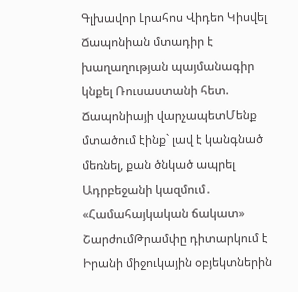Գլխավոր Լրահոս Վիդեո Կիսվել
Ճապոնիան մտադիր է խաղաղության պայմանագիր կնքել Ռուսաստանի հետ. Ճապոնիայի վարչապետՄենք մտածում էինք` լավ է կանգնած մեռնել, քան ծնկած ապրել Ադրբեջանի կազմում․ «Համահայկական ճակատ» ՇարժումԹրամփը դիտարկում է Իրանի միջուկային օբյեկտներին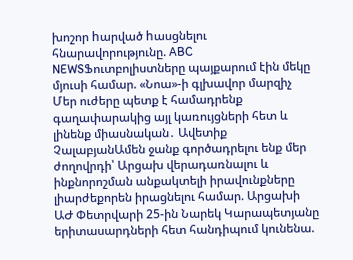խոշոր hարված hասցնելու հնարավորությունը. ABC NEWSՖուտբոլիստները պայքարում էին մեկը մյուսի համար. «Նոա»-ի գլխավոր մարզիչ Մեր ուժերը պետք է համադրենք գաղափարակից այլ կառույցների հետ և լինենք միասնական․ Ավետիք ՉալաբյանԱմեն ջանք գործադրելու ենք մեր ժողովրդի՝ Արցախ վերադառնալու և ինքնորոշման անքակտելի իրավունքները լիարժեքորեն իրացնելու համար. Արցախի ԱԺ Փետրվարի 25-ին Նարեկ Կարապետյանը երիտասարդների հետ հանդիպում կունենա.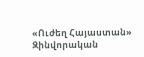«Ուժեղ Հայաստան» Զինվորական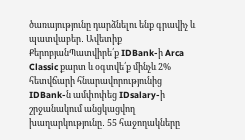ծառայությունը դարձնելու ենք գրավիչ և պատվաբեր․ Ավետիք ՔերոբյանՊատվիրե՛ք IDBank-ի Arca Classic քարտ և օգտվե՛ք մինչև 2% հետվճարի հնարավորությունից IDBank-ն ամփոփեց IDsalary-ի շրջանակում անցկացվող խաղարկությունը․ 55 հաջողակները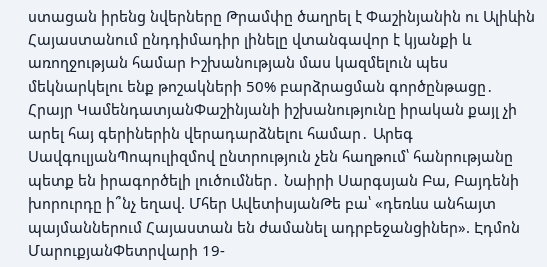ստացան իրենց նվերները Թրամփը ծաղրել է Փաշինյանին ու Ալիևին Հայաստանում ընդդիմադիր լինելը վտանգավոր է կյանքի և առողջության համար Իշխանության մաս կազմելուն պես մեկնարկելու ենք թոշակների 50% բարձրացման գործընթացը․ Հրայր ԿամենդատյանՓաշինյանի իշխանությունը իրական քայլ չի արել հայ գերիներին վերադարձնելու համար․ Արեգ ՍավգուլյանՊոպուլիզմով ընտրություն չեն հաղթում՝ հանրությանը պետք են իրագործելի լուծումներ․ Նաիրի Սարգսյան Բա, Բայդենի խորուրդը ի՞նչ եղավ. Մհեր ԱվետիսյանԹե բա՝ «դեռևս անհայտ պայմաններում Հայաստան են ժամանել ադրբեջանցիներ». Էդմոն ՄարուքյանՓետրվարի 19-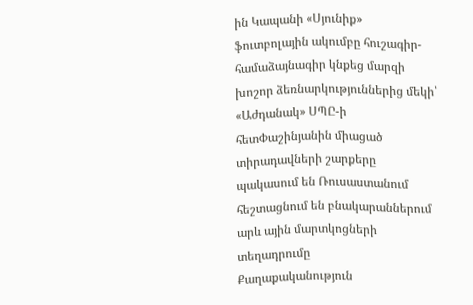ին Կապանի «Սյունիք» ֆուտբոլային ակումբը հուշագիր-համաձայնագիր կնքեց մարզի խոշոր ձեռնարկություններից մեկի՝ «Աժդանակ» ՍՊԸ-ի հետՓաշինյանին միացած տիրադավների շարքերը պակասում են Ռուսաստանում հեշտացնում են բնակարաններում արև ային մարտկոցների տեղադրումը
Քաղաքականություն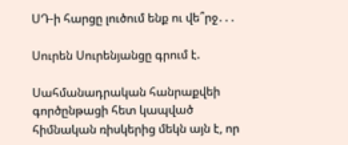ՍԴ-ի հարցը լուծում ենք ու վե՞րջ․․․

Սուրեն Սուրենյանցը գրում է.

Սահմանադրական հանրաքվեի գործընթացի հետ կապված հիմնական ռիսկերից մեկն այն է, որ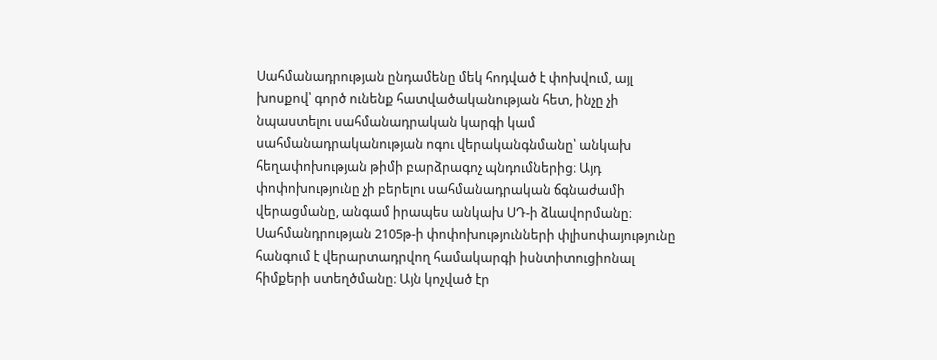Սահմանադրության ընդամենը մեկ հոդված է փոխվում, այլ խոսքով՝ գործ ունենք հատվածականության հետ, ինչը չի նպաստելու սահմանադրական կարգի կամ սահմանադրականության ոգու վերականգնմանը՝ անկախ հեղափոխության թիմի բարձրագոչ պնդումներից։ Այդ փոփոխությունը չի բերելու սահմանադրական ճգնաժամի վերացմանը, անգամ իրապես անկախ ՍԴ-ի ձևավորմանը։ Սահմանդրության 2105թ-ի փոփոխությունների փլիսոփայությունը հանգում է վերարտադրվող համակարգի իսնտիտուցիոնալ հիմքերի ստեղծմանը։ Այն կոչված էր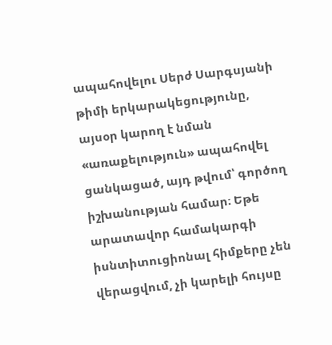ապահովելու Սերժ Սարգսյանի թիմի երկարակեցությունը, այսօր կարող է նման «առաքելություն» ապահովել ցանկացած, այդ թվում՝ գործող իշխանության համար։ Եթե արատավոր համակարգի իսնտիտուցիոնալ հիմքերը չեն վերացվում, չի կարելի հույսը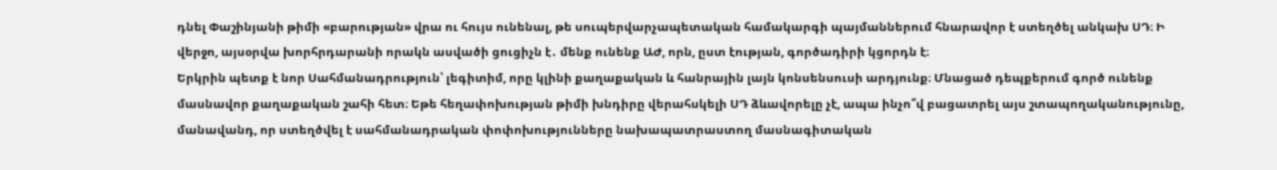դնել Փաշինյանի թիմի «բարության» վրա ու հույս ունենալ, թե սուպերվարչապետական համակարգի պայմաններում հնարավոր է ստեղծել անկախ ՍԴ։ Ի վերջո, այսօրվա խորհրդարանի որակն ասվածի ցուցիչն է․ մենք ունենք ԱԺ, որն, ըստ էության, գործադիրի կցորդն է։
Երկրին պետք է նոր Սահմանադրություն՝ լեգիտիմ, որը կլինի քաղաքական և հանրային լայն կոնսենսուսի արդյունք։ Մնացած դեպքերում գործ ունենք մասնավոր քաղաքական շահի հետ։ Եթե հեղափոխության թիմի խնդիրը վերահսկելի ՍԴ ձևավորելը չէ, ապա ինչո՞վ բացատրել այս շտապողականությունը, մանավանդ, որ ստեղծվել է սահմանադրական փոփոխությունները նախապատրաստող մասնագիտական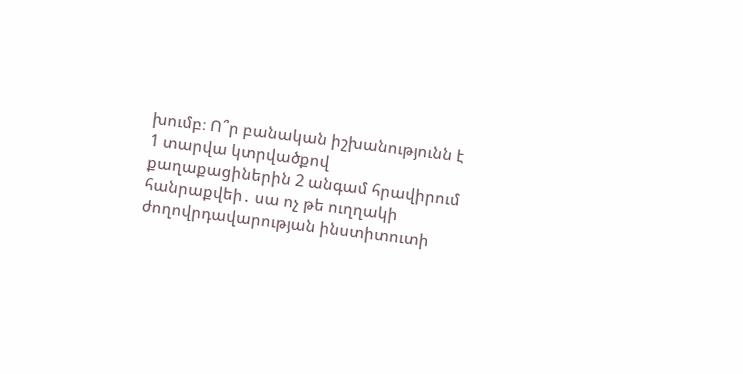խումբ։ Ո՞ր բանական իշխանությունն է 1 տարվա կտրվածքով քաղաքացիներին 2 անգամ հրավիրում հանրաքվեի․ սա ոչ թե ուղղակի ժողովրդավարության ինստիտուտի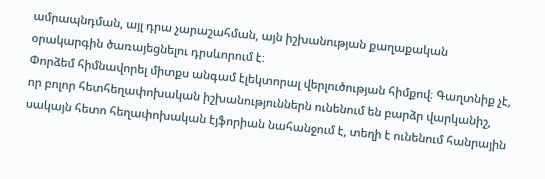ամրապնդման, այլ դրա չարաշահման, այն իշխանության քաղաքական օրակարգին ծառայեցնելու դրսևորում է։
Փորձեմ հիմնավորել միտքս անգամ էլեկտորալ վերլուծության հիմքով։ Գաղտնիք չէ, որ բոլոր հետհեղափոխական իշխանություններն ունենում են բարձր վարկանիշ, սակայն հետո հեղափոխական էյֆորիան նահանջում է, տեղի է ունենում հանրային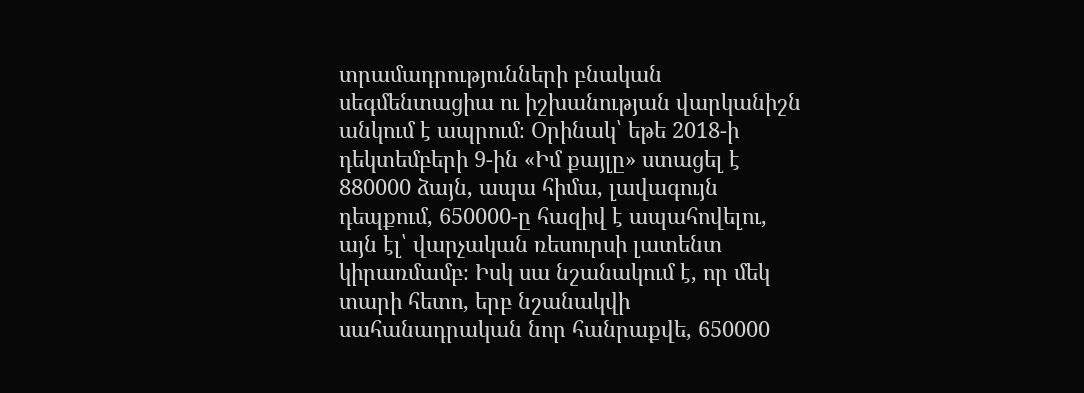տրամադրությունների բնական սեգմենտացիա ու իշխանության վարկանիշն անկում է ապրում։ Օրինակ՝ եթե 2018-ի դեկտեմբերի 9-ին «Իմ քայլը» ստացել է 880000 ձայն, ապա հիմա, լավագույն դեպքում, 650000-ը հազիվ է ապահովելու, այն էլ՝ վարչական ռեսուրսի լատենտ կիրառմամբ։ Իսկ սա նշանակում է, որ մեկ տարի հետո, երբ նշանակվի սահանադրական նոր հանրաքվե, 650000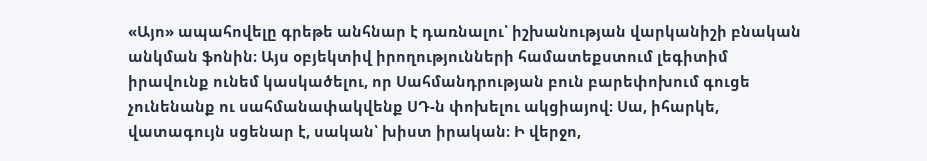«Այո» ապահովելը գրեթե անհնար է դառնալու՝ իշխանության վարկանիշի բնական անկման ֆոնին։ Այս օբյեկտիվ իրողությունների համատեքստում լեգիտիմ իրավունք ունեմ կասկածելու, որ Սահմանդրության բուն բարեփոխում գուցե չունենանք ու սահմանափակվենք ՍԴ-ն փոխելու ակցիայով։ Սա, իհարկե, վատագույն սցենար է, սական՝ խիստ իրական։ Ի վերջո,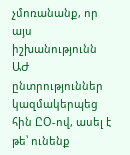չմոռանանք, որ այս իշխանությունն ԱԺ ընտրություններ կազմակերպեց հին ԸՕ-ով, ասել է թե՝ ունենք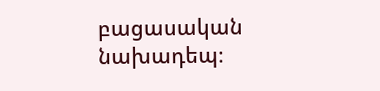բացասական նախադեպ։